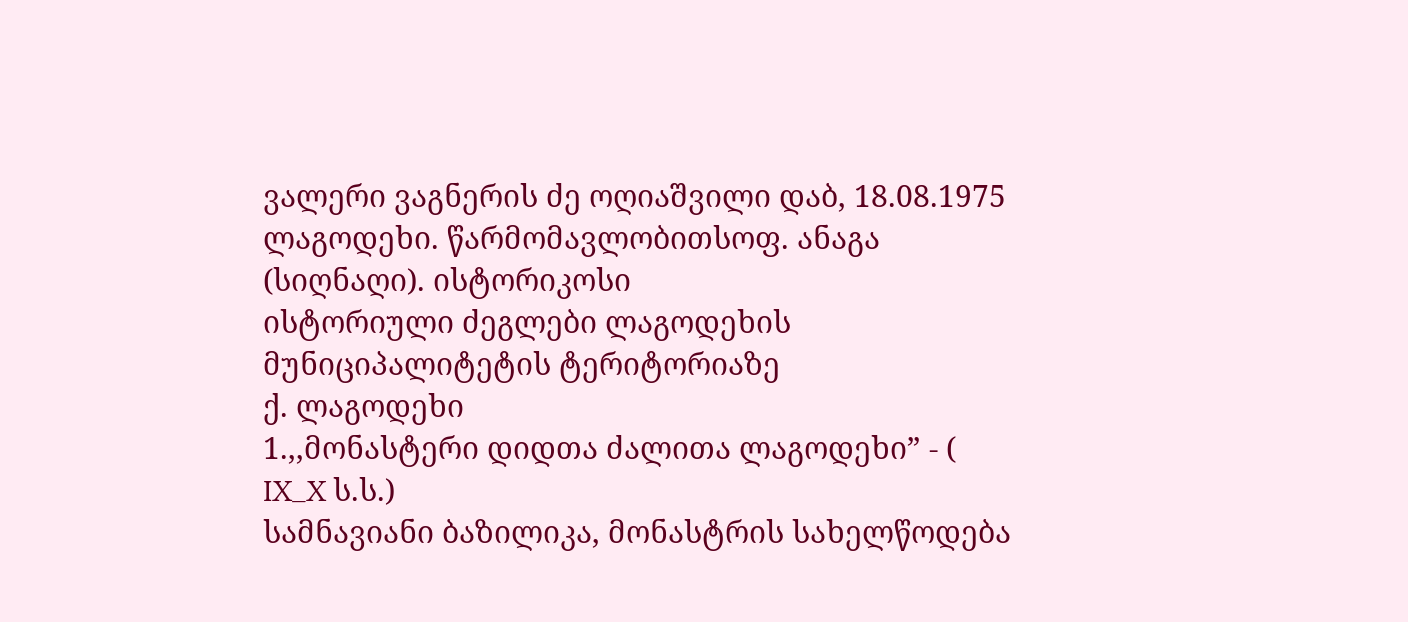ვალერი ვაგნერის ძე ოღიაშვილი დაბ, 18.08.1975 ლაგოდეხი. წარმომავლობითსოფ. ანაგა (სიღნაღი). ისტორიკოსი
ისტორიული ძეგლები ლაგოდეხის მუნიციპალიტეტის ტერიტორიაზე
ქ. ლაგოდეხი
1.,,მონასტერი დიდთა ძალითა ლაგოდეხი” - ( IX_X ს.ს.)
სამნავიანი ბაზილიკა, მონასტრის სახელწოდება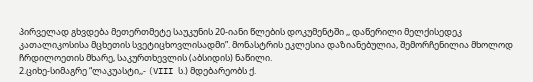პირველად გხვდება მეთერთმეტე საუკუნის 20-იანი წლების დოკუმენტში ,, დაწერილი მელქისედეკ კათალიკოსისა მცხეთის სვეტიცხოვლისადმი”. მონასტრის ეკლესია დაზიანებულია, შემორჩენილია მხოლოდ ჩრდილოეთის მხარე, საკურთხევლის (აბსიდის) ნაწილი.
2.ციხე-სიმაგრე “ლაკუასტი,,- (VIII ს.) მდებარეობს ქ.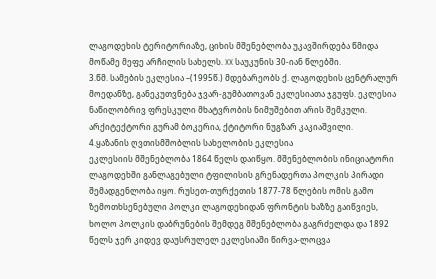ლაგოდეხის ტერიტორიაზე, ციხის მშენებლობა უკავშირდება წმიდა მოწამე მეფე არჩილის სახელს. XX საუკუნის 30-იან წლებში.
3.წმ. სამების ეკლესია –(1995წ.) მდებარეობს ქ. ლაგოდეხის ცენტრალურ მოედანზე, განეკუთვნება ჯვარ-გუმბათოვან ეკლესიათა ჯგუფს. ეკლესია ნაწილობრივ ფრესკული მხატვრობის ნიმუშებით არის შემკული. არქიტექტორი გურამ ბოკერია, ქტიტორი ნუგზარ კაკიაშვილი.
4.ყაზანის ღვთისმშობლის სახელობის ეკლესია
ეკლესიის მშენებლობა 1864 წელს დაიწყო. მშენებლობის ინიციატორი ლაგოდეხში განლაგებული ტფილისის გრენადერთა პოლკის პირადი შემადგენლობა იყო. რუსეთ-თურქეთის 1877-78 წლების ომის გამო ზემოთხსენებული პოლკი ლაგოდეხიდან ფრონტის ხაზზე გაიწვიეს, ხოლო პოლკის დაბრუნების შემდეგ მშენებლობა გაგრძელდა და 1892 წელს ჯერ კიდევ დაუსრულელ ეკლესიაში წირვა-ლოცვა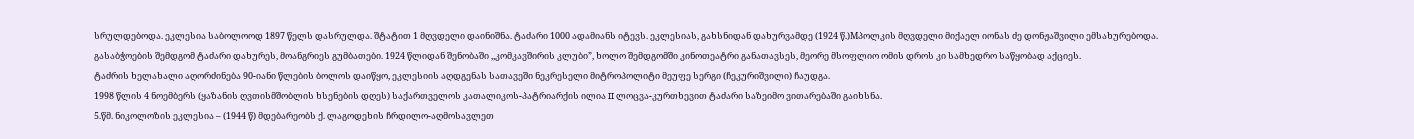სრულდებოდა. ეკლესია საბოლოოდ 1897 წელს დასრულდა. შტატით 1 მღვდელი დაინიშნა. ტაძარი 1000 ადამიანს იტევს. ეკლესიას, გახსნიდან დახურვამდე (1924 წ.)Mპოლკის მღვდელი მიქაელ იონას ძე დონჟაშვილი ემსახურებოდა.
გასაბჭოების შემდგომ ტაძარი დახურეს, მოანგრიეს გუმბათები. 1924 წლიდან შენობაში ,,კომკავშირის კლუბი”, ხოლო შემდგომში კინოთეატრი განათავსეს, მეორე მსოფლიო ომის დროს კი სამხედრო საწყობად აქციეს.
ტაძრის ხელახალი აღორძინება 90-იანი წლების ბოლოს დაიწყო, ეკლესიის აღდგენას სათავეში ნეკრესელი მიტროპოლიტი მეუფე სერგი (ჩეკურიშვილი) ჩაუდგა.
1998 წლის 4 ნოემბერს (ყაზანის ღვთისმშობლის ხსენების დღეს) საქართველოს კათალიკოს-პატრიარქის ილია II ლოცვა-კურთხევით ტაძარი საზეიმო ვითარებაში გაიხსნა.
5.წმ. ნიკოლოზის ეკლესია – (1944 წ) მდებარეობს ქ. ლაგოდეხის ჩრდილო-აღმოსავლეთ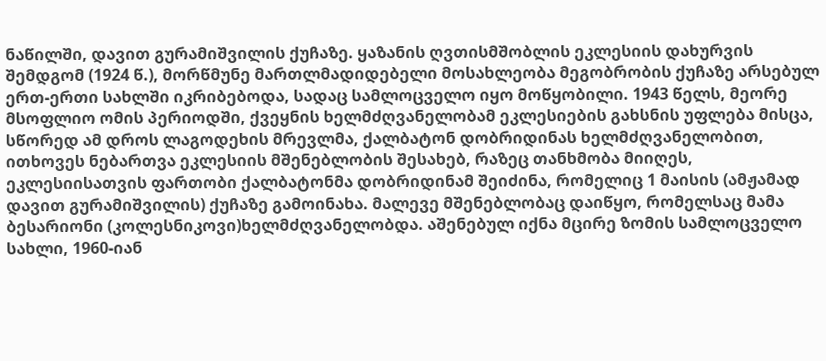ნაწილში, დავით გურამიშვილის ქუჩაზე. ყაზანის ღვთისმშობლის ეკლესიის დახურვის შემდგომ (1924 წ.), მორწმუნე მართლმადიდებელი მოსახლეობა მეგობრობის ქუჩაზე არსებულ ერთ-ერთი სახლში იკრიბებოდა, სადაც სამლოცველო იყო მოწყობილი. 1943 წელს, მეორე მსოფლიო ომის პერიოდში, ქვეყნის ხელმძღვანელობამ ეკლესიების გახსნის უფლება მისცა, სწორედ ამ დროს ლაგოდეხის მრევლმა, ქალბატონ დობრიდინას ხელმძღვანელობით, ითხოვეს ნებართვა ეკლესიის მშენებლობის შესახებ, რაზეც თანხმობა მიიღეს, ეკლესიისათვის ფართობი ქალბატონმა დობრიდინამ შეიძინა, რომელიც 1 მაისის (ამჟამად დავით გურამიშვილის) ქუჩაზე გამოინახა. მალევე მშენებლობაც დაიწყო, რომელსაც მამა ბესარიონი (კოლესნიკოვი)ხელმძღვანელობდა. აშენებულ იქნა მცირე ზომის სამლოცველო სახლი, 1960-იან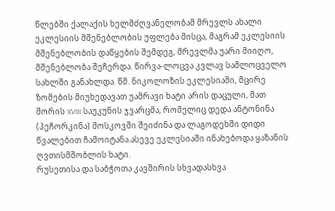წლებში ქალაქის ხელმძღვანელობამ მრევლს ახალი ეკლესიის მშენებლობის უფლება მისცა, მაგრამ ეკლესიის მშენებლობის დაწყების შემდეგ, მრევლმა უარი მიიღო, მშენებლობა შეჩერდა. წირვა-ლოცვა კვლავ სამლოცველო სახლში განახლდა. წმ. ნიკოლოზის ეკლესიაში, მცირე ზომების მიუხედავათ უამრავი ხატი არის დაცული, მათ შორის XVIII საუკუნის ჯვარცმა, რომელიც დედა ანტონინა (პეჩორკინა) მოსკოვში შეიძინა და ლაგოდეხში დიდი წვალებით ჩამოიტანა.ასევე ეკლესიაში ინახებოდა ყაზანის ღვთისმშობლის ხატი.
რუსეთისა და საბჭოთა კავშირის სხვადასხვა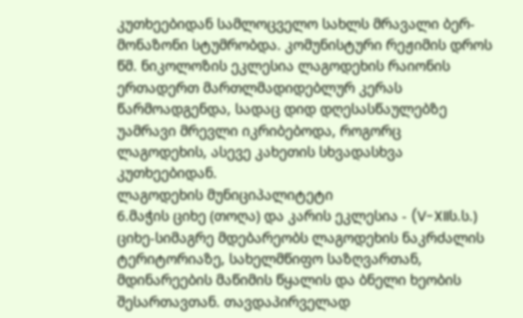კუთხეებიდან სამლოცველო სახლს მრავალი ბერ-მონაზონი სტუმრობდა. კომუნისტური რეჟიმის დროს წმ. ნიკოლოზის ეკლესია ლაგოდეხის რაიონის ერთადერთ მართლმადიდებლურ კერას წარმოადგენდა, სადაც დიდ დღესასწაულებზე უამრავი მრევლი იკრიბებოდა, როგორც ლაგოდეხის, ასევე კახეთის სხვადასხვა კუთხეებიდან.
ლაგოდეხის მუნიციპალიტეტი
6.მაჭის ციხე (თოღა) და კარის ეკლესია - (V-XIIს.ს.) ციხე-სიმაგრე მდებარეობს ლაგოდეხის ნაკრძალის ტერიტორიაზე, სახელმწიფო საზღვართან, მდინარეების მაწიმის წყალის და ბნელი ხეობის შესართავთან. თავდაპირველად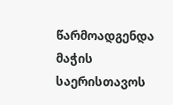წარმოადგენდა მაჭის საერისთავოს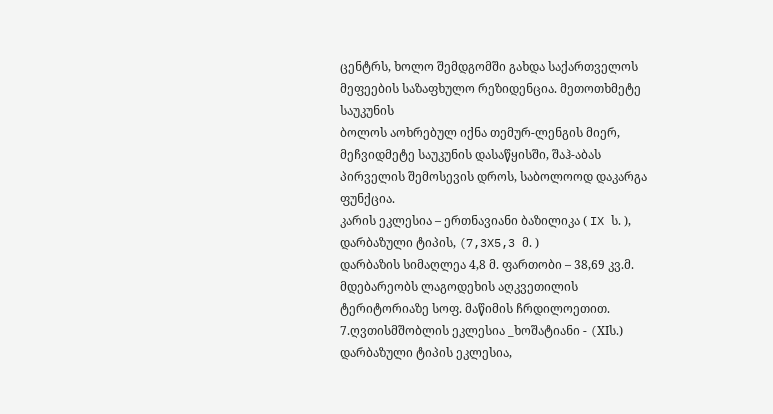ცენტრს, ხოლო შემდგომში გახდა საქართველოს მეფეების საზაფხულო რეზიდენცია. მეთოთხმეტე საუკუნის
ბოლოს აოხრებულ იქნა თემურ-ლენგის მიერ, მეჩვიდმეტე საუკუნის დასაწყისში, შაჰ-აბას პირველის შემოსევის დროს, საბოლოოდ დაკარგა ფუნქცია.
კარის ეკლესია – ერთნავიანი ბაზილიკა ( IX ს. ), დარბაზული ტიპის, (7,3X5,3 მ. )
დარბაზის სიმაღლეა 4,8 მ. ფართობი – 38,69 კვ.მ. მდებარეობს ლაგოდეხის აღკვეთილის ტერიტორიაზე სოფ. მაწიმის ჩრდილოეთით.
7.ღვთისმშობლის ეკლესია _ხოშატიანი - (XIს.) დარბაზული ტიპის ეკლესია,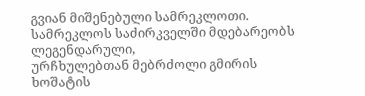გვიან მიშენებული სამრეკლოთი. სამრეკლოს საძირკველში მდებარეობს ლეგენდარული,
ურჩხულებთან მებრძოლი გმირის ხოშატის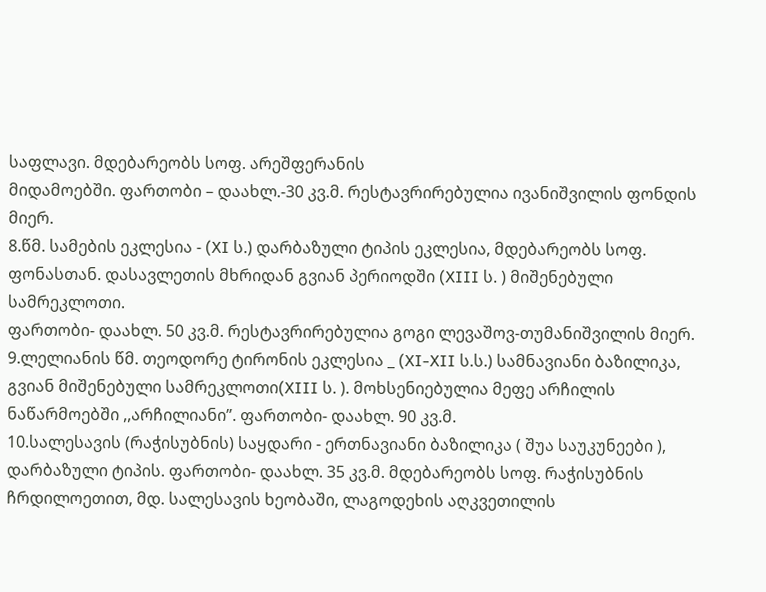საფლავი. მდებარეობს სოფ. არეშფერანის
მიდამოებში. ფართობი – დაახლ.-30 კვ.მ. რესტავრირებულია ივანიშვილის ფონდის მიერ.
8.წმ. სამების ეკლესია - (XI ს.) დარბაზული ტიპის ეკლესია, მდებარეობს სოფ. ფონასთან. დასავლეთის მხრიდან გვიან პერიოდში (XIII ს. ) მიშენებული სამრეკლოთი.
ფართობი- დაახლ. 50 კვ.მ. რესტავრირებულია გოგი ლევაშოვ-თუმანიშვილის მიერ.
9.ლელიანის წმ. თეოდორე ტირონის ეკლესია _ (XI-XII ს.ს.) სამნავიანი ბაზილიკა, გვიან მიშენებული სამრეკლოთი(XIII ს. ). მოხსენიებულია მეფე არჩილის ნაწარმოებში ,,არჩილიანი”. ფართობი- დაახლ. 90 კვ.მ.
10.სალესავის (რაჭისუბნის) საყდარი - ერთნავიანი ბაზილიკა ( შუა საუკუნეები ), დარბაზული ტიპის. ფართობი- დაახლ. 35 კვ.მ. მდებარეობს სოფ. რაჭისუბნის ჩრდილოეთით, მდ. სალესავის ხეობაში, ლაგოდეხის აღკვეთილის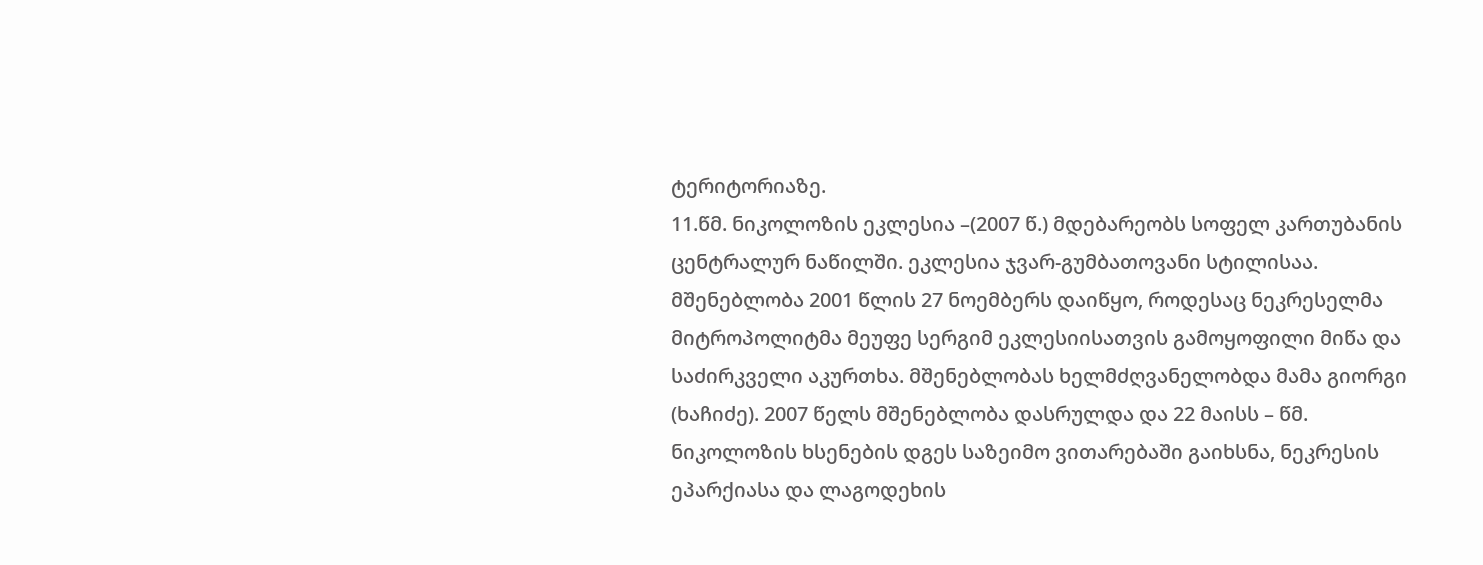ტერიტორიაზე.
11.წმ. ნიკოლოზის ეკლესია –(2007 წ.) მდებარეობს სოფელ კართუბანის ცენტრალურ ნაწილში. ეკლესია ჯვარ-გუმბათოვანი სტილისაა. მშენებლობა 2001 წლის 27 ნოემბერს დაიწყო, როდესაც ნეკრესელმა მიტროპოლიტმა მეუფე სერგიმ ეკლესიისათვის გამოყოფილი მიწა და საძირკველი აკურთხა. მშენებლობას ხელმძღვანელობდა მამა გიორგი (ხაჩიძე). 2007 წელს მშენებლობა დასრულდა და 22 მაისს – წმ. ნიკოლოზის ხსენების დგეს საზეიმო ვითარებაში გაიხსნა, ნეკრესის ეპარქიასა და ლაგოდეხის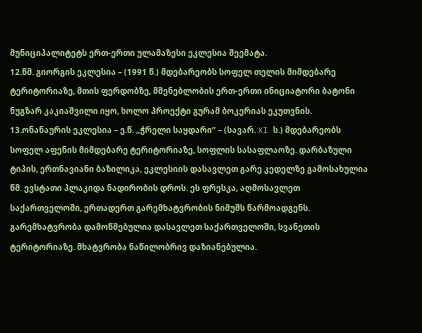მუნიციპალიტეტს ერთ-ერთი ულამაზესი ეკლესია შეემატა.
12.წმ. გიორგის ეკლესია – (1991 წ.) მდებარეობს სოფელ თელის მიმდებარე ტერიტორიაზე, მთის ფერდობზე, მშენებლობის ერთ-ერთი ინიციატორი ბატონი ნუგზარ კაკიაშვილი იყო, ხოლო პროექტი გურამ ბოკერიას ეკუთვნის.
13.ონანაურის ეკლესია – ე.წ. ,,ჭრელი საყდარი” – (სავარ. XI ს.) მდებარეობს სოფელ აფენის მიმდებარე ტერიტორიაზე, სოფლის სასაფლაოზე. დარბაზული ტიპის, ერთნავიანი ბაზილიკა, ეკლესიის დასავლეთ გარე კედელზე გამოსახულია წმ. ევსტათი პლაკიდა ნადირობის დროს. ეს ფრესკა, აღმოსავლეთ საქართველოში, ერთადერთ გარემხატვრობის ნიმუშს წარმოადგენს. გარემხატვრობა დამოწმებულია დასავლეთ საქართველოში, სვანეთის ტერიტორიაზე. მხატვრობა ნაწილობრივ დაზიანებულია.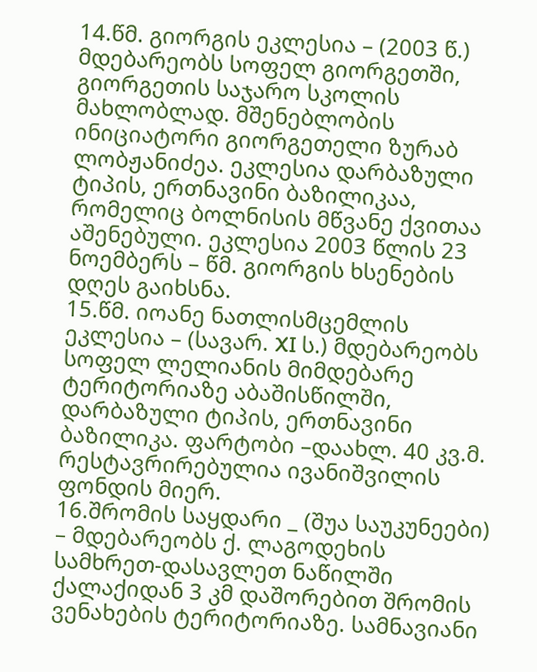14.წმ. გიორგის ეკლესია – (2003 წ.) მდებარეობს სოფელ გიორგეთში, გიორგეთის საჯარო სკოლის მახლობლად. მშენებლობის ინიციატორი გიორგეთელი ზურაბ ლობჟანიძეა. ეკლესია დარბაზული ტიპის, ერთნავინი ბაზილიკაა, რომელიც ბოლნისის მწვანე ქვითაა აშენებული. ეკლესია 2003 წლის 23 ნოემბერს – წმ. გიორგის ხსენების დღეს გაიხსნა.
15.წმ. იოანე ნათლისმცემლის ეკლესია – (სავარ. XI ს.) მდებარეობს სოფელ ლელიანის მიმდებარე ტერიტორიაზე აბაშისწილში, დარბაზული ტიპის, ერთნავინი ბაზილიკა. ფარტობი –დაახლ. 40 კვ.მ. რესტავრირებულია ივანიშვილის ფონდის მიერ.
16.შრომის საყდარი _ (შუა საუკუნეები) – მდებარეობს ქ. ლაგოდეხის სამხრეთ-დასავლეთ ნაწილში ქალაქიდან 3 კმ დაშორებით შრომის ვენახების ტერიტორიაზე. სამნავიანი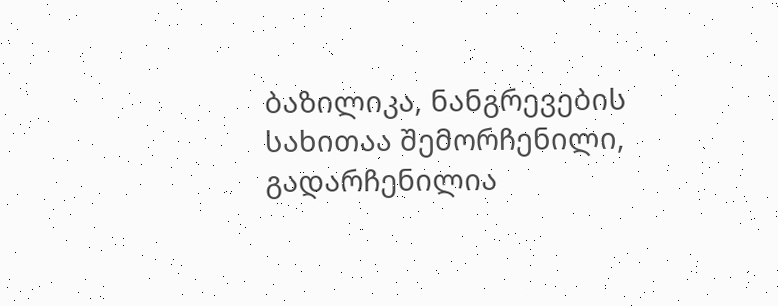ბაზილიკა, ნანგრევების სახითაა შემორჩენილი, გადარჩენილია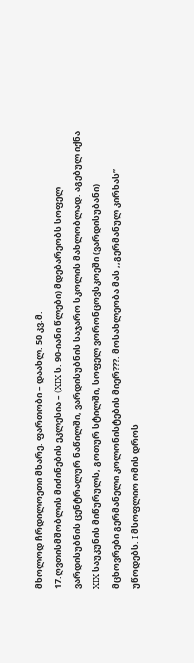მხოლოდ ჩრდილოეთი მხარე. ფართობი – დაახლ. 50 კვ.მ.
17.ღვთისმშობლის მიძინების ეკლესია – (XIX ს. 90-იანი წლები) მდებარეობს სოფელ ვარდისუბნის ცენტრალურ ნაწილში, ვარდისუბნის საჯარო სკოლის მახლობლად. აგებულ იქნა XIX საუკუნის მიწურულს, გოთურ სტილში, სოფელ ვორონცოვსკოეში (ვარდისუბანი) მცხოვრები გერმანელი კოლონისტების მიერ???. მოსახლეობა მას ,,გერმანულ კირხას” უწოდებს. I მსოფლიო ომის დროს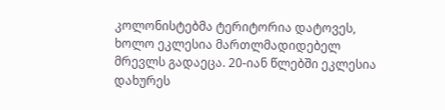კოლონისტებმა ტერიტორია დატოვეს, ხოლო ეკლესია მართლმადიდებელ მრევლს გადაეცა. 20-იან წლებში ეკლესია დახურეს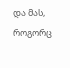და მას, როგორც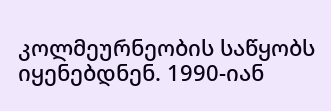კოლმეურნეობის საწყობს იყენებდნენ. 1990-იან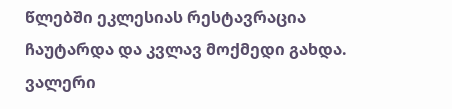წლებში ეკლესიას რესტავრაცია ჩაუტარდა და კვლავ მოქმედი გახდა.
ვალერი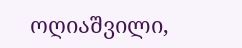ოღიაშვილი,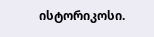ისტორიკოსი.